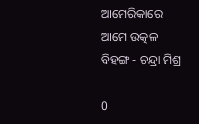ଆମେରିକାରେ ଆମେ ଉତ୍କଳ ବିହଙ୍ଗ - ଚନ୍ଦ୍ରା ମିଶ୍ର

0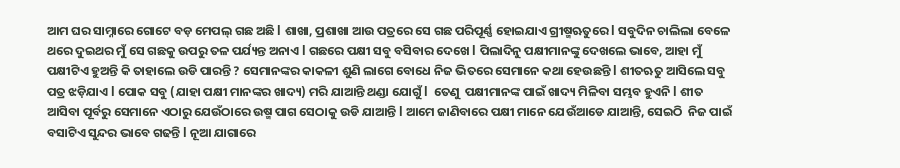ଆମ ଘର ସାମ୍ନାରେ ଗୋଟେ ବଡ଼ ମେପଲ୍ ଗଛ ଅଛି l ଶାଖା, ପ୍ରଶାଖା ଆଉ ପତ୍ରରେ ସେ ଗଛ ପରିପୂର୍ଣ୍ଣ ହୋଇଯାଏ ଗ୍ରୀଷ୍ମଋତୁରେ l ସବୁଦିନ ଚାଲିଲା ବେଳେ ଥରେ ଦୁଇଥର ମୁଁ ସେ ଗଛକୁ ଉପରୁ ତଳ ପର୍ଯ୍ୟନ୍ତ ଅନାଏ l ଗଛରେ ପକ୍ଷୀ ସବୁ ବସିବାର ଦେଖେ l ପିଲାଦିନୁ ପକ୍ଷୀମାନଙ୍କୁ ଦେଖଲେ ଭାବେ, ଆହା ମୁଁ ପକ୍ଷୀଟିଏ ହୁଅନ୍ତି କି ତାହାଲେ ଉଡି ପାରନ୍ତି ? ସେମାନଙ୍କର କାକଳୀ ଶୁଣି ଲାଗେ ବୋଧେ ନିଜ ଭିତରେ ସେମାନେ କଥା ହେଉଛନ୍ତି l ଶୀତଋତୁ ଆସିଲେ ସବୁ ପତ୍ର ଝଡ଼ିଯାଏ l ପୋକ ସବୁ (ଯାହା ପକ୍ଷୀ ମାନଙ୍କର ଖାଦ୍ୟ) ମରି ଯାଆନ୍ତି ଥଣ୍ଡା ଯୋଗୁଁ l  ତେଣୁ  ପକ୍ଷୀମାନଙ୍କ ପାଇଁ ଖାଦ୍ୟ ମିଳିବା ସମ୍ଭବ ହୁଏନି l ଶୀତ ଆସିବା ପୂର୍ବରୁ ସେମାନେ ଏଠାରୁ ଯେଉଁଠାରେ ଉଷ୍ମ ପାଗ ସେଠାକୁ ଉଡି ଯାଆନ୍ତି l ଆମେ ଜାଣିବାରେ ପକ୍ଷୀ ମାନେ ଯେଉଁଆଡେ ଯାଆନ୍ତି, ସେଇଠି  ନିଜ ପାଇଁ ବସାଟିଏ ସୁନ୍ଦର ଭାବେ ଗଢନ୍ତି l ନୂଆ ଯାଗାରେ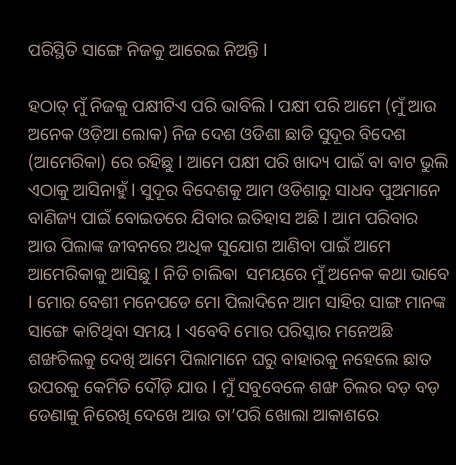ପରିସ୍ଥିତି ସାଙ୍ଗେ ନିଜକୁ ଆରେଇ ନିଅନ୍ତି l

ହଠାତ୍ ମୁଁ ନିଜକୁ ପକ୍ଷୀଟିଏ ପରି ଭାବିଲି l ପକ୍ଷୀ ପରି ଆମେ (ମୁଁ ଆଉ ଅନେକ ଓଡ଼ିଆ ଲୋକ) ନିଜ ଦେଶ ଓଡିଶା ଛାଡି ସୁଦୂର ବିଦେଶ (ଆମେରିକା) ରେ ରହିଛୁ l ଆମେ ପକ୍ଷୀ ପରି ଖାଦ୍ୟ ପାଇଁ ବା ବାଟ ଭୁଲି ଏଠାକୁ ଆସିନାହୁଁ l ସୁଦୂର ବିଦେଶକୁ ଆମ ଓଡିଶାରୁ ସାଧବ ପୁଅମାନେ ବାଣିଜ୍ୟ ପାଇଁ ବୋଇତରେ ଯିବାର ଇତିହାସ ଅଛି l ଆମ ପରିବାର ଆଉ ପିଲାଙ୍କ ଜୀବନରେ ଅଧିକ ସୁଯୋଗ ଆଣିବା ପାଇଁ ଆମେ ଆମେରିକାକୁ ଆସିଛୁ l ନିତି ଚାଲିଵା  ସମୟରେ ମୁଁ ଅନେକ କଥା ଭାବେ l ମୋର ବେଶୀ ମନେପଡେ ମୋ ପିଲାଦିନେ ଆମ ସାହିର ସାଙ୍ଗ ମାନଙ୍କ ସାଙ୍ଗେ କାଟିଥିବା ସମୟ l ଏବେବି ମୋର ପରିସ୍କାର ମନେଅଛି ଶଙ୍ଖଚିଲକୁ ଦେଖି ଆମେ ପିଲାମାନେ ଘରୁ ବାହାରକୁ ନହେଲେ ଛାତ ଉପରକୁ କେମିତି ଦୌଡ଼ି ଯାଉ l ମୁଁ ସବୁବେଳେ ଶଙ୍ଖ ଚିଲର ବଡ଼ ବଡ଼ ଡେଣାକୁ ନିରେଖି ଦେଖେ ଆଉ ତା’ପରି ଖୋଲା ଆକାଶରେ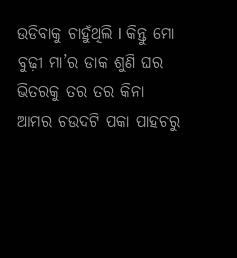ଉଡିବାକୁ ଚାହୁଁଥିଲି l କିନ୍ତୁ ମୋ ବୁଢ଼ୀ ମା’ର ଡାକ ଶୁଣି ଘର ଭିତରକୁ ତର ତର କିନା  ଆମର ଚଉଦଟି ପକା ପାହଚରୁ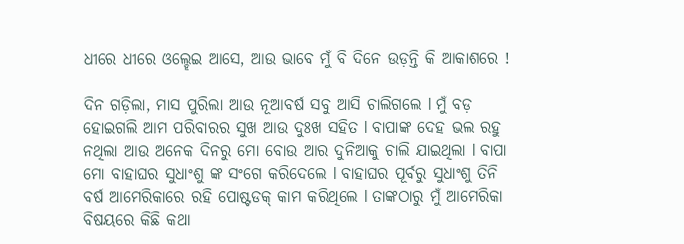ଧୀରେ ଧୀରେ ଓଲ୍ହେଇ ଆସେ, ଆଉ ଭାବେ ମୁଁ ବି ଦିନେ ଉଡ଼ନ୍ତି କି ଆକାଶରେ !

ଦିନ ଗଡ଼ିଲା, ମାସ ପୁରିଲା ଆଉ ନୂଆବର୍ଷ ସବୁ ଆସି ଚାଲିଗଲେ l ମୁଁ ବଡ଼ ହୋଇଗଲି ଆମ ପରିବାରର ସୁଖ ଆଉ ଦୁଃଖ ସହିତ l ବାପାଙ୍କ ଦେହ ଭଲ ରହୁ ନଥିଲା ଆଉ ଅନେକ ଦିନରୁ ମୋ ବୋଉ ଆର ଦୁନିଆକୁ ଚାଲି ଯାଇଥିଲା l ବାପା ମୋ ବାହାଘର ସୁଧାଂଶୁ ଙ୍କ ସଂଗେ କରିଦେଲେ l ବାହାଘର ପୂର୍ବରୁ ସୁଧାଂଶୁ ତିନି ବର୍ଷ ଆମେରିକାରେ ରହି ପୋଷ୍ଟଡକ୍ କାମ କରିଥିଲେ l ତାଙ୍କଠାରୁ ମୁଁ ଆମେରିକା ବିଷୟରେ କିଛି କଥା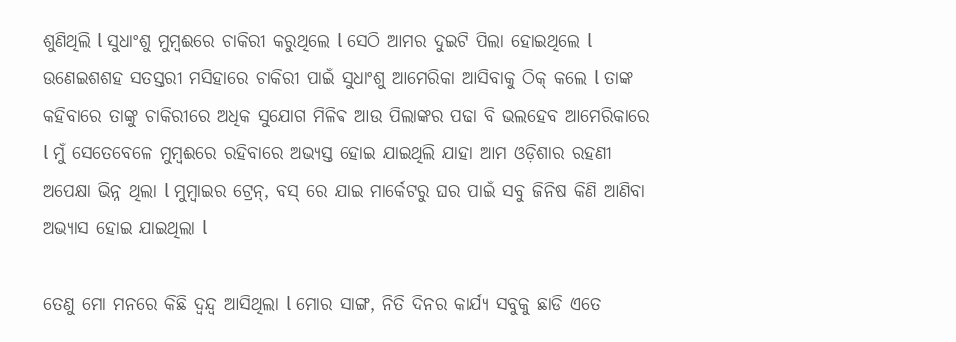ଶୁଣିଥିଲି l ସୁଧାଂଶୁ ମୁମ୍ବଈରେ ଚାକିରୀ କରୁଥିଲେ l ସେଠି ଆମର ଦୁଇଟି ପିଲା ହୋଇଥିଲେ l ଉଣେଇଶଶହ ସତସ୍ତରୀ ମସିହାରେ ଚାକିରୀ ପାଇଁ ସୁଧାଂଶୁ ଆମେରିକା ଆସିବାକୁ ଠିକ୍ କଲେ l ତାଙ୍କ କହିବାରେ ତାଙ୍କୁ ଚାକିରୀରେ ଅଧିକ ସୁଯୋଗ ମିଳିଵ ଆଉ ପିଲାଙ୍କର ପଢା ବି ଭଲହେବ ଆମେରିକାରେ l ମୁଁ ସେତେବେଳେ ମୁମ୍ବଈରେ ରହିବାରେ ଅଭ୍ୟସ୍ତ ହୋଇ ଯାଇଥିଲି ଯାହା ଆମ ଓଡ଼ିଶାର ରହଣୀ ଅପେକ୍ଷା ଭିନ୍ନ ଥିଲା l ମୁମ୍ବାଇର ଟ୍ରେନ୍, ବସ୍ ରେ ଯାଇ ମାର୍କେଟରୁ ଘର ପାଇଁ ସବୁ ଜିନିଷ କିଣି ଆଣିବା ଅଭ୍ୟାସ ହୋଇ ଯାଇଥିଲା l

ତେଣୁ ମୋ ମନରେ କିଛି ଦ୍ୱନ୍ଦ୍ୱ ଆସିଥିଲା l ମୋର ସାଙ୍ଗ, ନିତି ଦିନର କାର୍ଯ୍ୟ ସବୁକୁ ଛାଡି ଏତେ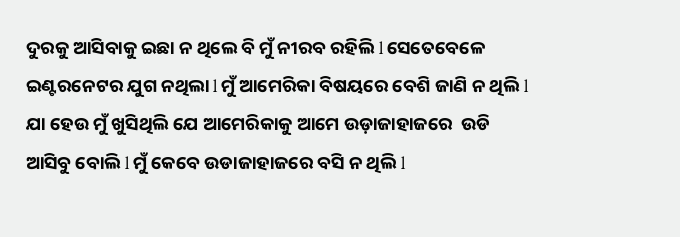ଦୁରକୁ ଆସିବାକୁ ଇଛା ନ ଥିଲେ ବି ମୁଁ ନୀରବ ରହିଲି l ସେତେବେଳେ ଇଣ୍ଟରନେଟର ଯୁଗ ନଥିଲା l ମୁଁ ଆମେରିକା ବିଷୟରେ ବେଶି ଜାଣି ନ ଥିଲି l ଯା ହେଉ ମୁଁ ଖୁସିଥିଲି ଯେ ଆମେରିକାକୁ ଆମେ ଉଡ଼ାଜାହାଜରେ  ଉଡି ଆସିବୁ ବୋଲି l ମୁଁ କେବେ ଉଡାଜାହାଜରେ ବସି ନ ଥିଲି l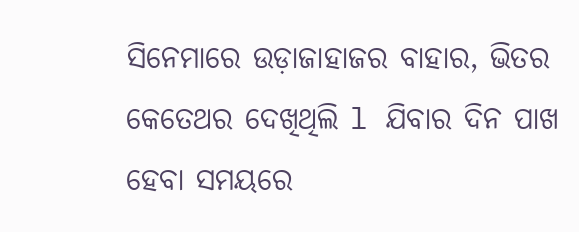ସିନେମାରେ ଉଡ଼ାଜାହାଜର ବାହାର, ଭିତର କେତେଥର ଦେଖିଥିଲି l ଯିବାର ଦିନ ପାଖ ହେବା ସମୟରେ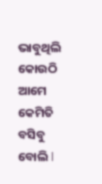ଭାବୁଥିଲି କୋଉଠି ଆମେ କେମିତି ବସିବୁ ବୋଲି l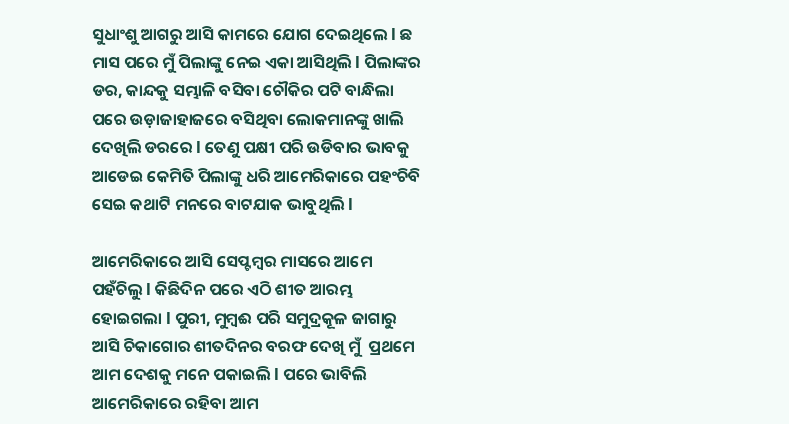ସୁଧାଂଶୁ ଆଗରୁ ଆସି କାମରେ ଯୋଗ ଦେଇଥିଲେ l ଛ ମାସ ପରେ ମୁଁ ପିଲାଙ୍କୁ ନେଇ ଏକା ଆସିଥିଲି l ପିଲାଙ୍କର ଡର, କାନ୍ଦକୁ ସମ୍ଭାଳି ବସିବା ଚୌକିର ପଟି ବାନ୍ଧିଲା ପରେ ଉଡ଼ାଜାହାଜରେ ବସିଥିବା ଲୋକମାନଙ୍କୁ ଖାଲି ଦେଖିଲି ଡରରେ l ତେଣୁ ପକ୍ଷୀ ପରି ଉଡିବାର ଭାବକୁ ଆଡେଇ କେମିତି ପିଲାଙ୍କୁ ଧରି ଆମେରିକାରେ ପହଂଚିବି ସେଇ କଥାଟି ମନରେ ବାଟଯାକ ଭାବୁଥିଲି l

ଆମେରିକାରେ ଆସି ସେପ୍ଟମ୍ବର ମାସରେ ଆମେ ପହଁଚିଲୁ l କିଛିଦିନ ପରେ ଏଠି ଶୀତ ଆରମ୍ଭ ହୋଇଗଲା l ପୁରୀ, ମୁମ୍ବଈ ପରି ସମୁଦ୍ରକୂଳ ଜାଗାରୁ ଆସି ଚିକାଗୋର ଶୀତଦିନର ବରଫ ଦେଖି ମୁଁ  ପ୍ରଥମେ ଆମ ଦେଶକୁ ମନେ ପକାଇଲି l ପରେ ଭାବିଲି ଆମେରିକାରେ ରହିବା ଆମ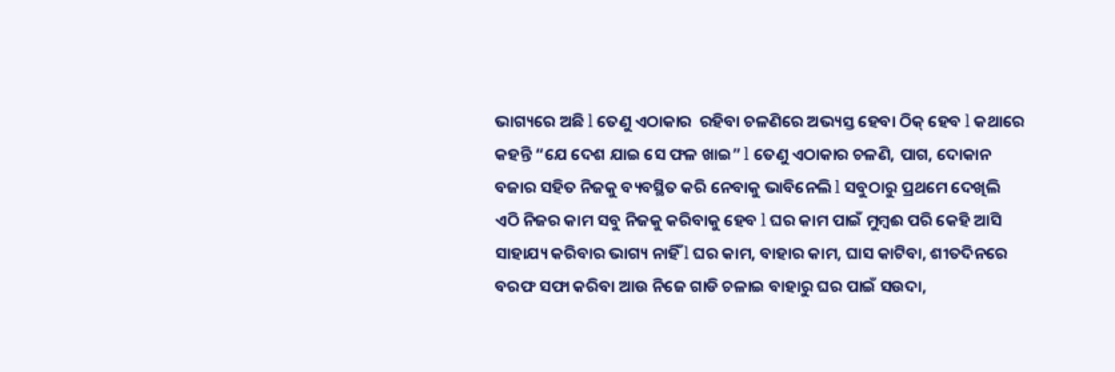ଭାଗ୍ୟରେ ଅଛି l ତେଣୁ ଏଠାକାର  ରହିବା ଚଳଣିରେ ଅଭ୍ୟସ୍ତ ହେବା ଠିକ୍ ହେବ l କଥାରେ କହନ୍ତି “ଯେ ଦେଶ ଯାଇ ସେ ଫଳ ଖାଇ” l ତେଣୁ ଏଠାକାର ଚଳଣି, ପାଗ, ଦୋକାନ ବଜାର ସହିତ ନିଜକୁ ବ୍ୟବସ୍ଥିତ କରି ନେବାକୁ ଭାବିନେଲି l ସବୁଠାରୁ ପ୍ରଥମେ ଦେଖିଲି ଏଠି ନିଜର କାମ ସବୁ ନିଜକୁ କରିବାକୁ ହେବ l ଘର କାମ ପାଇଁ ମୁମ୍ବଈ ପରି କେହି ଆସି ସାହାଯ୍ୟ କରିବାର ଭାଗ୍ୟ ନାହିଁ l ଘର କାମ, ବାହାର କାମ, ଘାସ କାଟିବା, ଶୀତଦିନରେ ବରଫ ସଫା କରିବା ଆଉ ନିଜେ ଗାଡି ଚଳାଇ ବାହାରୁ ଘର ପାଇଁ ସଉଦା,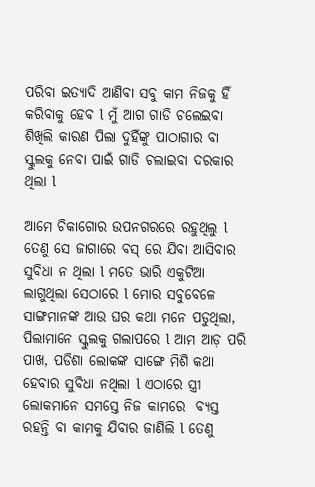ପରିବା ଇତ୍ୟାଦି ଆଣିବା ସବୁ କାମ ନିଜକୁ ହିଁ କରିବାକୁ ହେବ l ମୁଁ ଆଗ ଗାଡି ଚଲେଇବା ଶିଖିଲି କାରଣ ପିଲା ଦୁହିଁଙ୍କୁ ପାଠାଗାର ବା ସ୍କୁଲକୁ ନେବା ପାଇଁ ଗାଡି ଚଲାଇବା ଦରକାର ଥିଲା l

ଆମେ ଚିକାଗୋର ଉପନଗରରେ ରହୁଥିଲୁ l ତେଣୁ ସେ ଜାଗାରେ ବସ୍ ରେ ଯିବା ଆସିବାର ସୁବିଧା ନ ଥିଲା l ମତେ ଭାରି ଏକୁଟିଆ ଲାଗୁଥିଲା ସେଠାରେ l ମୋର ସବୁବେଳେ ସାଙ୍ଗମାନଙ୍କ ଆଉ ଘର କଥା ମନେ ପଡୁଥିଲା, ପିଲାମାନେ ସ୍କୁଲକୁ ଗଲାପରେ l ଆମ ଆଡ଼ ପରି ପାଖ, ପଡିଶା ଲୋକଙ୍କ ସାଙ୍ଗେ ମିଶି କଥା ହେବାର ସୁବିଧା ନଥିଲା l ଏଠାରେ ସ୍ତ୍ରୀ ଲୋକମାନେ ସମସ୍ତେ ନିଜ କାମରେ  ବ୍ୟସ୍ତ ରହନ୍ତି ବା କାମକୁ ଯିବାର ଜାଣିଲି l ତେଣୁ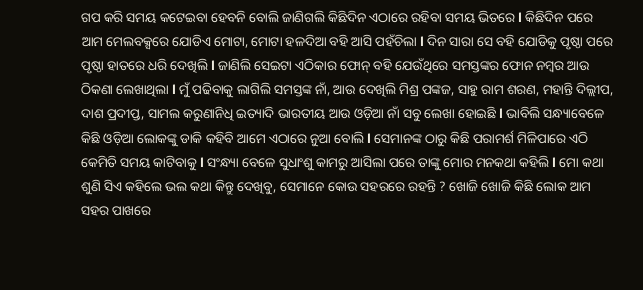ଗପ କରି ସମୟ କଟେଇବା ହେବନି ବୋଲି ଜାଣିଗଲି କିଛିଦିନ ଏଠାରେ ରହିବା ସମୟ ଭିତରେ l କିଛିଦିନ ପରେ ଆମ ମେଲବକ୍ସରେ ଯୋଡିଏ ମୋଟା, ମୋଟା ହଳଦିଆ ବହି ଆସି ପହଁଚିଲା l ଦିନ ସାରା ସେ ବହି ଯୋଡିକୁ ପୃଷ୍ଠା ପରେ ପୃଷ୍ଠା ହାତରେ ଧରି ଦେଖିଲି l ଜାଣିଲି ସେଇଟା ଏଠିକାର ଫୋନ୍ ବହି ଯେଉଁଥିରେ ସମସ୍ତଙ୍କର ଫୋନ ନମ୍ବର ଆଉ ଠିକଣା ଲେଖାଥିଲା l ମୁଁ ପଢିବାକୁ ଲାଗିଲି ସମସ୍ତଙ୍କ ନାଁ, ଆଉ ଦେଖିଲି ମିଶ୍ର ପଙ୍କଜ, ସାହୁ ରାମ ଶରଣ, ମହାନ୍ତି ଦିଲ୍ଲୀପ, ଦାଶ ପ୍ରଦୀପ୍ତ, ସାମଲ କରୁଣାନିଧି ଇତ୍ୟାଦି ଭାରତୀୟ ଆଉ ଓଡ଼ିଆ ନାଁ ସବୁ ଲେଖା ହୋଇଛି l ଭାବିଲି ସନ୍ଧ୍ୟାବେଳେ କିଛି ଓଡ଼ିଆ ଲୋକଙ୍କୁ ଡାକି କହିବି ଆମେ ଏଠାରେ ନୁଆ ବୋଲି l ସେମାନଙ୍କ ଠାରୁ କିଛି ପରାମର୍ଶ ମିଳିପାରେ ଏଠି କେମିତି ସମୟ କାଟିବାକୁ l ସଂନ୍ଧ୍ୟା ବେଳେ ସୁଧାଂଶୁ କାମରୁ ଆସିଲା ପରେ ତାଙ୍କୁ ମୋର ମନକଥା କହିଲି l ମୋ କଥା ଶୁଣି ସିଏ କହିଲେ ଭଲ କଥା କିନ୍ତୁ ଦେଖିବୁ, ସେମାନେ କୋଉ ସହରରେ ରହନ୍ତି ? ଖୋଜି ଖୋଜି କିଛି ଲୋକ ଆମ ସହର ପାଖରେ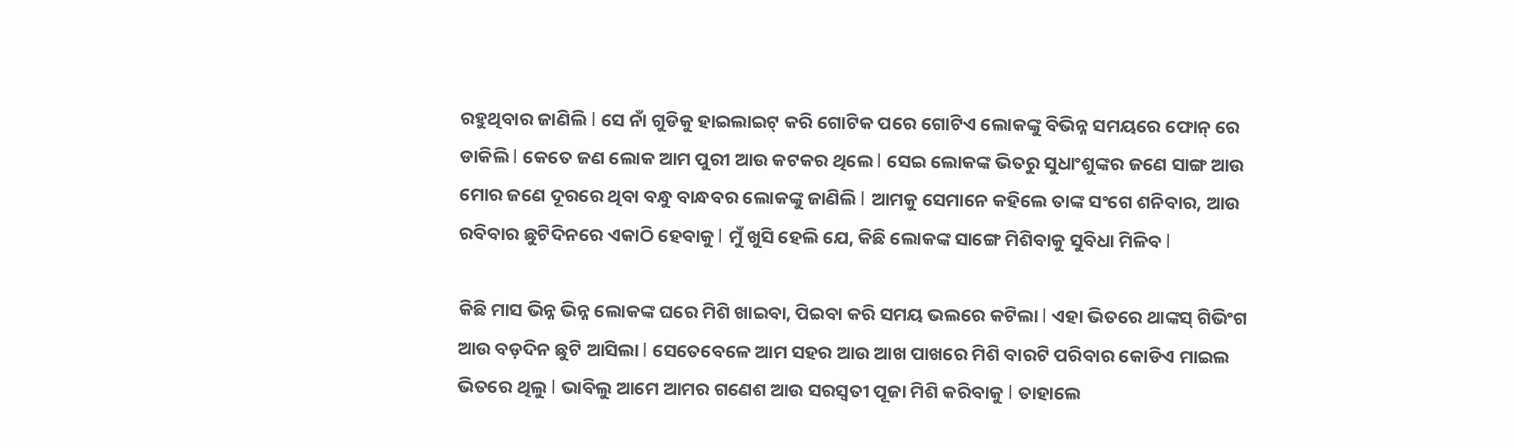ରହୁଥିବାର ଜାଣିଲି l ସେ ନାଁ ଗୁଡିକୁ ହାଇଲାଇଟ୍ କରି ଗୋଟିକ ପରେ ଗୋଟିଏ ଲୋକଙ୍କୁ ବିଭିନ୍ନ ସମୟରେ ଫୋନ୍ ରେ ଡାକିଲି l କେତେ ଜଣ ଲୋକ ଆମ ପୁରୀ ଆଉ କଟକର ଥିଲେ l ସେଇ ଲୋକଙ୍କ ଭିତରୁ ସୁଧାଂଶୁଙ୍କର ଜଣେ ସାଙ୍ଗ ଆଉ ମୋର ଜଣେ ଦୂରରେ ଥିବା ବନ୍ଧୁ ବାନ୍ଧବର ଲୋକଙ୍କୁ ଜାଣିଲି l ଆମକୁ ସେମାନେ କହିଲେ ତାଙ୍କ ସଂଗେ ଶନିବାର, ଆଉ ରବିବାର ଛୁଟିଦିନରେ ଏକାଠି ହେବାକୁ l ମୁଁ ଖୁସି ହେଲି ଯେ, କିଛି ଲୋକଙ୍କ ସାଙ୍ଗେ ମିଶିବାକୁ ସୁବିଧା ମିଳିବ l

କିଛି ମାସ ଭିନ୍ନ ଭିନ୍ନ ଲୋକଙ୍କ ଘରେ ମିଶି ଖାଇବା, ପିଇବା କରି ସମୟ ଭଲରେ କଟିଲା l ଏହା ଭିତରେ ଥାଙ୍କସ୍ ଗିଭିଂଗ ଆଉ ବଡ଼ଦିନ ଛୁଟି ଆସିଲା l ସେତେବେଳେ ଆମ ସହର ଆଉ ଆଖ ପାଖରେ ମିଶି ବାରଟି ପରିବାର କୋଡିଏ ମାଇଲ ଭିତରେ ଥିଲୁ l ଭାବିଲୁ ଆମେ ଆମର ଗଣେଶ ଆଉ ସରସ୍ଵତୀ ପୂଜା ମିଶି କରିବାକୁ l ତାହାଲେ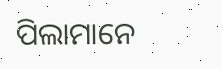ପିଲାମାନେ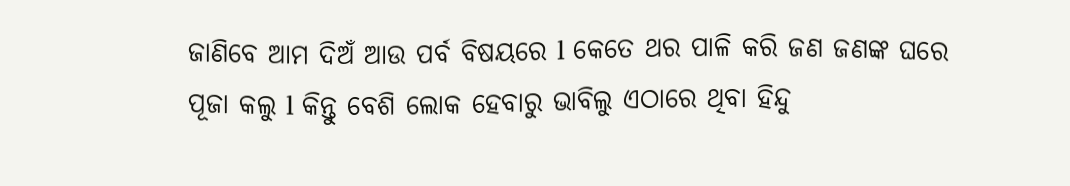ଜାଣିବେ ଆମ ଦିଅଁ ଆଉ ପର୍ବ ବିଷୟରେ l କେତେ ଥର ପାଳି କରି ଜଣ ଜଣଙ୍କ ଘରେ ପୂଜା କଲୁ l କିନ୍ତୁ ବେଶି ଲୋକ ହେବାରୁ ଭାବିଲୁ ଏଠାରେ ଥିବା ହିନ୍ଦୁ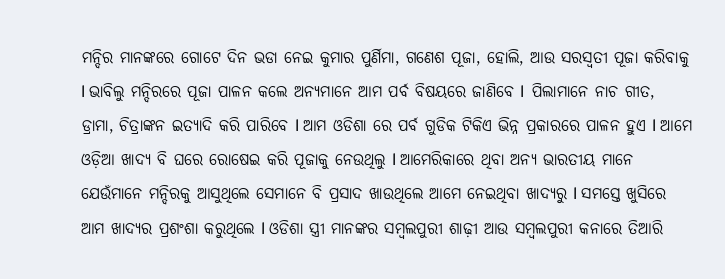ମନ୍ଦିର ମାନଙ୍କରେ ଗୋଟେ ଦିନ ଭଡା ନେଇ କୁମାର ପୁର୍ଣିମା, ଗଣେଶ ପୂଜା, ହୋଲି, ଆଉ ସରସ୍ଵତୀ ପୂଜା କରିବାକୁ l ଭାବିଲୁ ମନ୍ଦିରରେ ପୂଜା ପାଳନ କଲେ ଅନ୍ୟମାନେ ଆମ ପର୍ବ ବିଷୟରେ ଜାଣିବେ l  ପିଲାମାନେ ନାଚ ଗୀତ, ଡ୍ରାମା, ଚିତ୍ରାଙ୍କନ ଇତ୍ୟାଦି କରି ପାରିବେ l ଆମ ଓଡିଶା ରେ ପର୍ବ ଗୁଡିକ ଟିକିଏ ଭିନ୍ନ ପ୍ରକାରରେ ପାଳନ ହୁଏ l ଆମେ ଓଡ଼ିଆ ଖାଦ୍ୟ ବି ଘରେ ରୋଷେଇ କରି ପୂଜାକୁ ନେଉଥିଲୁ l ଆମେରିକାରେ ଥିବା ଅନ୍ୟ ଭାରତୀୟ ମାନେ ଯେଉଁମାନେ ମନ୍ଦିରକୁ ଆସୁଥିଲେ ସେମାନେ ବି ପ୍ରସାଦ ଖାଉଥିଲେ ଆମେ ନେଇଥିବା ଖାଦ୍ୟରୁ l ସମସ୍ତେ ଖୁସିରେ ଆମ ଖାଦ୍ୟର ପ୍ରଶଂଶା କରୁଥିଲେ l ଓଡିଶା ସ୍ତ୍ରୀ ମାନଙ୍କର ସମ୍ବଲପୁରୀ ଶାଢ଼ୀ ଆଉ ସମ୍ବଲପୁରୀ କନାରେ ତିଆରି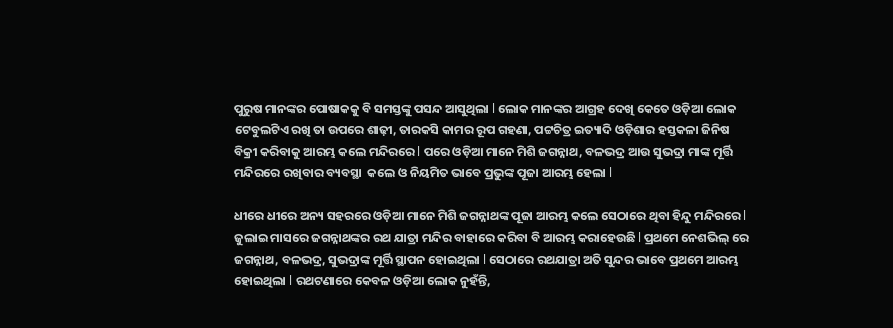ପୁରୁଷ ମାନଙ୍କର ପୋଷାକକୁ ବି ସମସ୍ତଙ୍କୁ ପସନ୍ଦ ଆସୁଥିଲା l ଲୋକ ମାନଙ୍କର ଆଗ୍ରହ ଦେଖି କେତେ ଓଡ଼ିଆ ଲୋକ ଟେବୁଲଟିଏ ରଖି ତା ଉପରେ ଶାଢ଼ୀ, ତାରକସି କାମର ରୂପ ଗହଣା, ପଟ୍ଟଚିତ୍ର ଇତ୍ୟାଦି ଓଡ଼ିଶାର ହସ୍ତକଳା ଜିନିଷ ବିକ୍ରୀ କରିବାକୁ ଆରମ୍ଭ କଲେ ମନ୍ଦିରରେ l ପରେ ଓଡ଼ିଆ ମାନେ ମିଶି ଜଗନ୍ନାଥ, ବଳଭଦ୍ର ଆଉ ସୁଭଦ୍ରା ମାଙ୍କ ମୂର୍ତ୍ତି ମନ୍ଦିରରେ ରଖିବାର ବ୍ୟବସ୍ଥା  କଲେ ଓ ନିୟମିତ ଭାବେ ପ୍ରଭୁଙ୍କ ପୂଜା ଆରମ୍ଭ ହେଲା l

ଧୀରେ ଧୀରେ ଅନ୍ୟ ସହରରେ ଓଡ଼ିଆ ମାନେ ମିଶି ଜଗନ୍ନାଥଙ୍କ ପୂଜା ଆରମ୍ଭ କଲେ ସେଠାରେ ଥିବା ହିନ୍ଦୁ ମନ୍ଦିରରେ l ଜୁଲାଇ ମାସରେ ଜଗନ୍ନାଥଙ୍କର ରଥ ଯାତ୍ରା ମନ୍ଦିର ବାହାରେ କରିବା ବି ଆରମ୍ଭ କରାହେଉଛି l ପ୍ରଥମେ ନେଶଭିଲ୍ ରେ ଜଗନ୍ନାଥ, ବଳଭଦ୍ର, ସୁଭଦ୍ରାଙ୍କ ମୂର୍ତ୍ତି ସ୍ଥାପନ ହୋଇଥିଲା l ସେଠାରେ ରଥଯାତ୍ରା ଅତି ସୁନ୍ଦର ଭାବେ ପ୍ରଥମେ ଆରମ୍ଭ ହୋଇଥିଲା l ରଥଟଣାରେ କେବଳ ଓଡ଼ିଆ ଲୋକ ନୁହଁନ୍ତି,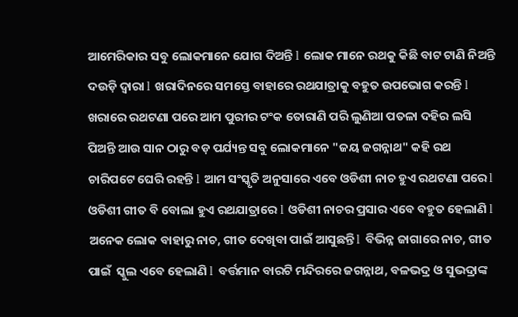ଆମେରିକାର ସବୁ ଲୋକମାନେ ଯୋଗ ଦିଅନ୍ତି l ଲୋକ ମାନେ ରଥକୁ କିଛି ବାଟ ଟାଣି ନିଅନ୍ତି ଦଉଡ଼ି ଦ୍ୱାରା l ଖରାଦିନରେ ସମସ୍ତେ ବାହାରେ ରଥଯାତ୍ରାକୁ ବହୁତ ଉପଭୋଗ କରନ୍ତି l ଖରାରେ ରଥଟଣା ପରେ ଆମ ପୁରୀର ଟଂକ ତୋରାଣି ପରି ଲୁଣିଆ ପତଳା ଦହିର ଲସି ପିଅନ୍ତି ଆଉ ସାନ ଠାରୁ ବଡ଼ ପର୍ଯ୍ୟନ୍ତ ସବୁ ଲୋକମାନେ "ଜୟ ଜଗନ୍ନାଥ" କହି ରଥ ଚାରିପଟେ ଘେରି ରହନ୍ତି l ଆମ ସଂସ୍କୃତି ଅନୁସାରେ ଏବେ ଓଡିଶୀ ନାଚ ହୁଏ ରଥଟଣା ପରେ l ଓଡିଶୀ ଗୀତ ବି ବୋଲା ହୁଏ ରଥଯାତ୍ରାରେ l ଓଡିଶୀ ନାଚର ପ୍ରସାର ଏବେ ବହୁତ ହେଲାଣି l ଅନେକ ଲୋକ ବାହାରୁ ନାଚ, ଗୀତ ଦେଖିବା ପାଇଁ ଆସୁଛନ୍ତି l ବିଭିନ୍ନ ଜାଗାରେ ନାଚ, ଗୀତ ପାଇଁ  ସ୍କୁଲ ଏବେ ହେଲାଣି l ବର୍ତ୍ତମାନ ବାରଟି ମନ୍ଦିରରେ ଜଗନ୍ନାଥ, ବଳଭଦ୍ର ଓ ସୁଭଦ୍ରାଙ୍କ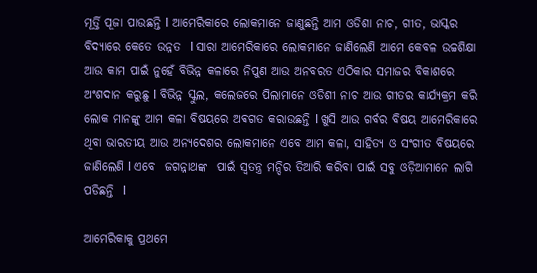ମୂର୍ତ୍ତି ପୂଜା ପାଉଛନ୍ତି l ଆମେରିକାରେ ଲୋକମାନେ ଜାଣୁଛନ୍ତି ଆମ ଓଡିଶା ନାଚ, ଗୀତ, ଭାସ୍କର ବିଦ୍ୟାରେ କେତେ ଉନ୍ନତ  l ସାରା ଆମେରିକାରେ ଲୋକମାନେ ଜାଣିଲେଣି ଆମେ କେବଳ ଉଚ୍ଚଶିକ୍ଷା ଆଉ କାମ ପାଇଁ ନୁହେଁ ବିଭିନ୍ନ କଳାରେ ନିପୁଣ ଆଉ ଅନବରତ ଏଠିକାର ସମାଜର ବିକାଶରେ ଅଂଶଦାନ କରୁଛୁ l ବିଭିନ୍ନ ସ୍କୁଲ, କଲେଜରେ ପିଲାମାନେ ଓଡିଶୀ ନାଚ ଆଉ ଗୀତର କାର୍ଯ୍ୟକ୍ରମ କରି ଲୋକ ମାନଙ୍କୁ ଆମ କଳା ବିଷୟରେ ଅଵଗତ କରାଉଛନ୍ତି l ଖୁସି ଆଉ ଗର୍ବର ବିଷୟ ଆମେରିକାରେ ଥିବା ଭାରତୀୟ ଆଉ ଅନ୍ୟଦେଶର ଲୋକମାନେ ଏବେ ଆମ କଳା, ସାହିତ୍ୟ ଓ ସଂଗୀତ ବିଷୟରେ ଜାଣିଲେଣି l ଏବେ  ଜଗନ୍ନାଥଙ୍କ  ପାଇଁ ସ୍ୱତନ୍ତ୍ର ମନ୍ଦିର ତିଆରି କରିବା ପାଇଁ ସବୁ ଓଡ଼ିଆମାନେ ଲାଗି ପଡିଛନ୍ତି  l

ଆମେରିକାକୁ ପ୍ରଥମେ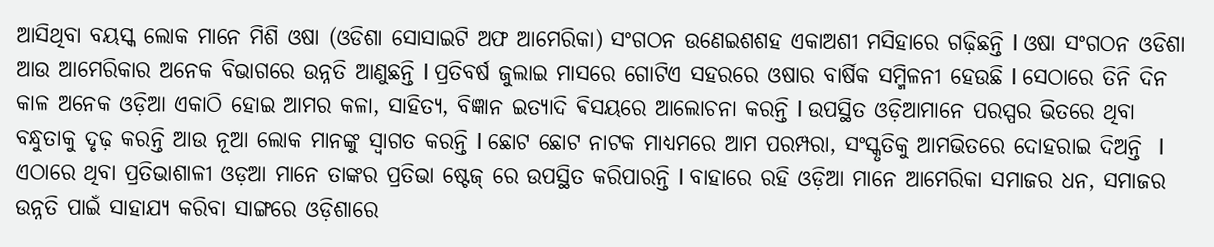ଆସିଥିବା ବୟସ୍କ ଲୋକ ମାନେ ମିଶି ଓଷା (ଓଡିଶା ସୋସାଇଟି ଅଫ ଆମେରିକା) ସଂଗଠନ ଉଣେଇଶଶହ ଏକାଅଶୀ ମସିହାରେ ଗଢ଼ିଛନ୍ତି l ଓଷା ସଂଗଠନ ଓଡିଶା ଆଉ ଆମେରିକାର ଅନେକ ବିଭାଗରେ ଉନ୍ନତି ଆଣୁଛନ୍ତି l ପ୍ରତିବର୍ଷ ଜୁଲାଇ ମାସରେ ଗୋଟିଏ ସହରରେ ଓଷାର ବାର୍ଷିକ ସମ୍ମିଳନୀ ହେଉଛି l ସେଠାରେ ତିନି ଦିନ କାଳ ଅନେକ ଓଡ଼ିଆ ଏକାଠି ହୋଇ ଆମର କଳା, ସାହିତ୍ୟ, ବିଜ୍ଞାନ ଇତ୍ୟାଦି ଵିସୟରେ ଆଲୋଚନା କରନ୍ତି l ଉପସ୍ଥିତ ଓଡ଼ିଆମାନେ ପରସ୍ପର ଭିତରେ ଥିବା ବନ୍ଧୁତାକୁ ଦୃଢ଼ କରନ୍ତି ଆଉ ନୂଆ ଲୋକ ମାନଙ୍କୁ ସ୍ୱାଗତ କରନ୍ତି l ଛୋଟ ଛୋଟ ନାଟକ ମାଧ୍ୟମରେ ଆମ ପରମ୍ପରା, ସଂସ୍କୃତିକୁ ଆମଭିତରେ ଦୋହରାଇ ଦିଅନ୍ତି  l ଏଠାରେ ଥିବା ପ୍ରତିଭାଶାଳୀ ଓଡ଼ଆ ମାନେ ତାଙ୍କର ପ୍ରତିଭା ଷ୍ଟେଜ୍ ରେ ଉପସ୍ଥିତ କରିପାରନ୍ତି l ବାହାରେ ରହି ଓଡ଼ିଆ ମାନେ ଆମେରିକା ସମାଜର ଧନ, ସମାଜର ଉନ୍ନତି ପାଇଁ ସାହାଯ୍ୟ କରିବା ସାଙ୍ଗରେ ଓଡ଼ିଶାରେ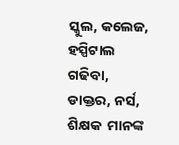ସ୍କୁଲ, କଲେଜ, ହସ୍ପିଟାଲ ଗଢିବା, ଡାକ୍ତର, ନର୍ସ, ଶିକ୍ଷକ  ମାନଙ୍କ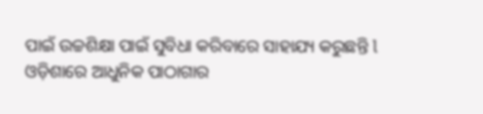ପାଇଁ ଉଚ୍ଚଶିକ୍ଷା ପାଇଁ ସୁବିଧା କରିବାରେ ସାହାଯ୍ୟ କରୁଛନ୍ତି l  ଓଡ଼ିଶାରେ ଆଧୁନିକ ପାଠାଗାର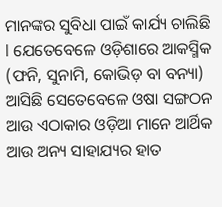ମାନଙ୍କର ସୁବିଧା ପାଇଁ କାର୍ଯ୍ୟ ଚାଲିଛି l ଯେତେବେଳେ ଓଡ଼ିଶାରେ ଆକସ୍ମିକ (ଫନି, ସୁନାମି, କୋଭିଡ଼ ବା ବନ୍ୟା) ଆସିଛି ସେତେବେଳେ ଓଷା ସଙ୍ଗଠନ ଆଉ ଏଠାକାର ଓଡ଼ିଆ ମାନେ ଆର୍ଥିକ ଆଉ ଅନ୍ୟ ସାହାଯ୍ୟର ହାତ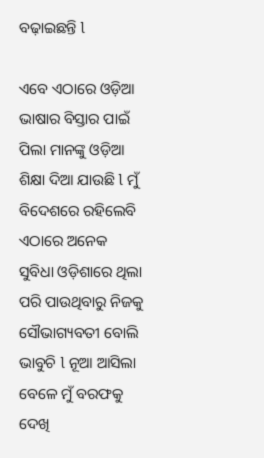ବଢ଼ାଇଛନ୍ତି l

ଏବେ ଏଠାରେ ଓଡ଼ିଆ ଭାଷାର ବିସ୍ତାର ପାଇଁ ପିଲା ମାନଙ୍କୁ ଓଡ଼ିଆ ଶିକ୍ଷା ଦିଆ ଯାଉଛି l ମୁଁ ବିଦେଶରେ ରହିଲେବି ଏଠାରେ ଅନେକ ସୁବିଧା ଓଡ଼ିଶାରେ ଥିଲା ପରି ପାଉଥିବାରୁ ନିଜକୁ ସୌଭାଗ୍ୟବତୀ ବୋଲି ଭାବୁଚି l ନୂଆ ଆସିଲା ବେଳେ ମୁଁ ବରଫକୁ ଦେଖି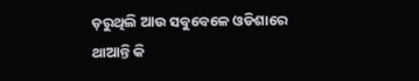ଡ଼ରୁଥିଲି ଆଉ ସବୁବେଳେ ଓଡିଶାରେ ଥାଆନ୍ତି କି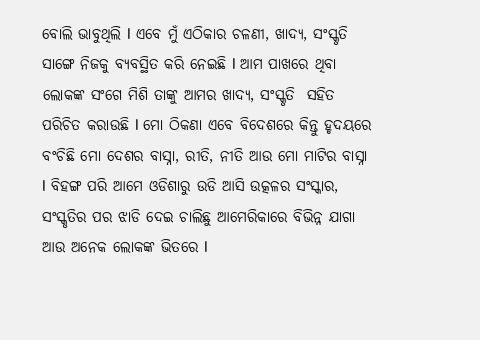ବୋଲି ଭାବୁଥିଲି l ଏବେ ମୁଁ ଏଠିକାର ଚଳଣୀ, ଖାଦ୍ୟ, ସଂସ୍କୃତି ସାଙ୍ଗେ ନିଜକୁ ବ୍ୟବସ୍ଥିତ କରି ନେଇଛି l ଆମ ପାଖରେ ଥିବା ଲୋକଙ୍କ ସଂଗେ ମିଶି ତାଙ୍କୁ ଆମର ଖାଦ୍ୟ, ସଂସ୍କୃତି  ସହିତ ପରିଚିତ କରାଉଛି l ମୋ ଠିକଣା ଏବେ ବିଦେଶରେ କିନ୍ତୁ ହୃଦୟରେ ବଂଚିଛି ମୋ ଦେଶର ବାସ୍ନା, ରୀତି, ନୀତି ଆଉ ମୋ ମାଟିର ବାସ୍ନା l ବିହଙ୍ଗ ପରି ଆମେ ଓଡିଶାରୁ ଉଡି ଆସି ଉତ୍କଳର ସଂସ୍କାର, ସଂସ୍କୃତିର ପର ଝାଡି ଦେଇ ଚାଲିଛୁ ଆମେରିକାରେ ବିଭିନ୍ନ ଯାଗା ଆଉ ଅନେକ ଲୋକଙ୍କ ଭିତରେ l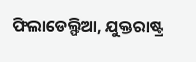ଫିଲାଡେଲ୍ଫିଆ, ଯୁକ୍ତରାଷ୍ଟ୍ର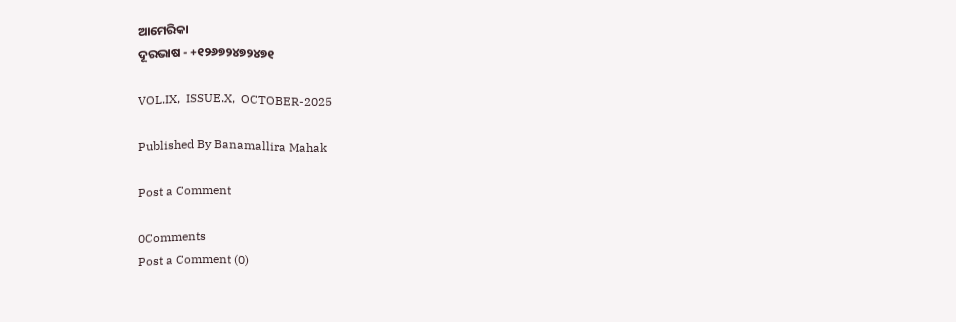ଆମେରିକା
ଦୂରଭାଷ - +୧୨୬୭୨୪୭୨୪୭୧

VOL.IX,  ISSUE.X,  OCTOBER-2025

Published By Banamallira Mahak

Post a Comment

0Comments
Post a Comment (0)